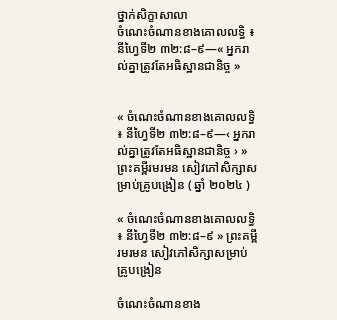ថ្នាក់សិក្ខាសាលា
ចំណេះចំណានខាងគោលលទ្ធិ ៖ នីហ្វៃទី២ ៣២:៨–៩—« អ្នករាល់គ្នាត្រូវតែអធិស្ឋានជានិច្ច »


« ចំណេះចំណានខាងគោលលទ្ធិ ៖ នីហ្វៃទី២ ៣២:៨–៩—‹ អ្នករាល់គ្នាត្រូវតែអធិស្ឋានជានិច្ច › » ព្រះគម្ពីរមរមន សៀវភៅសិក្សាសម្រាប់គ្រូបង្រៀន ( ឆ្នាំ ២០២៤ )

« ចំណេះចំណានខាងគោលលទ្ធិ ៖ នីហ្វៃទី២ ៣២:៨–៩ » ព្រះគម្ពីរមរមន សៀវភៅសិក្សាសម្រាប់គ្រូបង្រៀន

ចំណេះចំណានខាង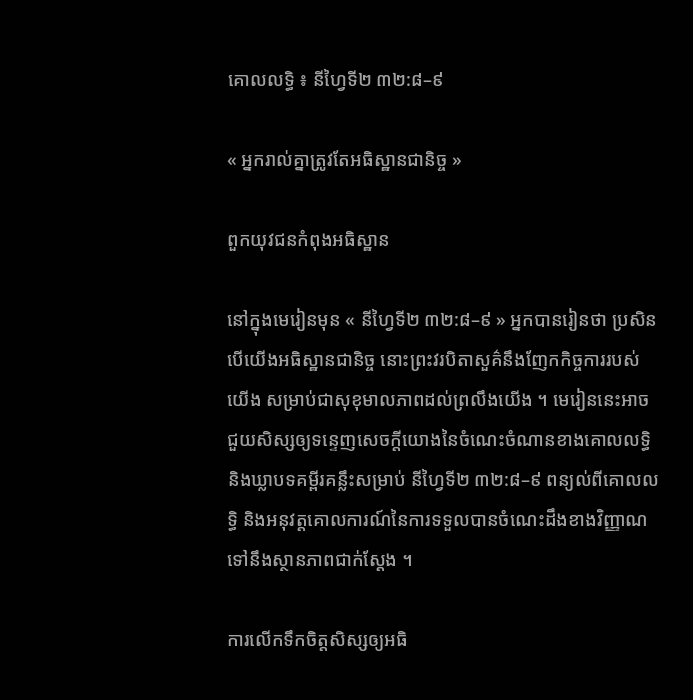គោលលទ្ធិ ៖ នីហ្វៃទី២ ៣២:៨–៩

« អ្នករាល់គ្នាត្រូវតែអធិស្ឋានជានិច្ច »

ពួកយុវជនកំពុងអធិស្ឋាន

នៅក្នុងមេរៀនមុន « នីហ្វៃទី២ ៣២:៨–៩ » អ្នកបានរៀនថា ប្រសិនបើយើងអធិស្ឋានជានិច្ច នោះព្រះវរបិតាសួគ៌នឹងញែកកិច្ចការរបស់យើង សម្រាប់ជាសុខុមាលភាពដល់ព្រលឹងយើង ។ មេរៀននេះអាចជួយសិស្សឲ្យទន្ទេញសេចក្តីយោងនៃចំណេះចំណានខាងគោលលទ្ធិ និងឃ្លាបទគម្ពីរគន្លឹះសម្រាប់ នីហ្វៃទី២ ៣២:៨–៩ ពន្យល់ពីគោលលទ្ធិ និងអនុវត្តគោលការណ៍នៃការទទួលបានចំណេះដឹងខាងវិញ្ញាណទៅនឹងស្ថានភាពជាក់ស្តែង ។

ការលើកទឹកចិត្តសិស្សឲ្យអធិ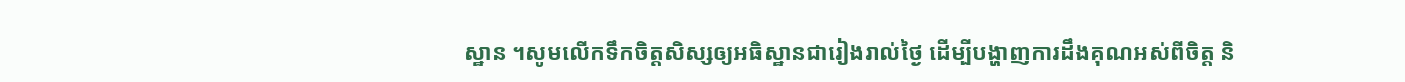ស្ឋាន ។សូមលើកទឹកចិត្តសិស្សឲ្យអធិស្ឋានជារៀងរាល់ថ្ងៃ ដើម្បីបង្ហាញការដឹងគុណអស់ពីចិត្ត និ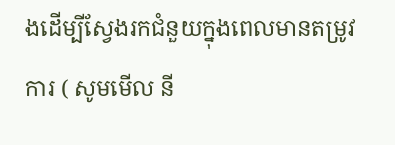ងដើម្បីស្វែងរកជំនួយក្នុងពេលមានតម្រូវការ ( សូមមើល នី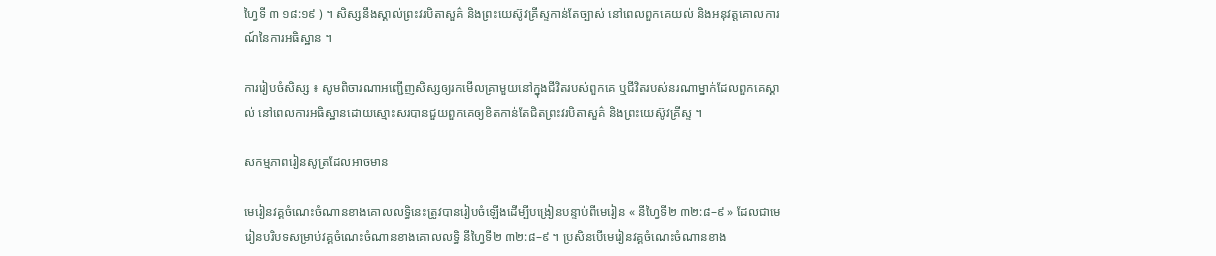ហ្វៃទី ៣ ១៨:១៩ ) ។ សិស្សនឹងស្គាល់ព្រះវរបិតាសួគ៌ និងព្រះយេស៊ូវគ្រីស្ទកាន់តែច្បាស់ នៅពេលពួកគេយល់ និងអនុវត្តគោលការណ៍នៃការអធិស្ឋាន ។

ការរៀបចំសិស្ស ៖ សូមពិចារណាអញ្ជើញសិស្សឲ្យរកមើលគ្រាមួយនៅក្នុងជីវិតរបស់ពួកគេ ឬជីវិតរបស់នរណាម្នាក់ដែលពួកគេស្គាល់ នៅពេលការអធិស្ឋានដោយស្មោះសរបានជួយពួកគេឲ្យខិតកាន់តែជិតព្រះវរបិតាសួគ៌ និងព្រះយេស៊ូវគ្រីស្ទ ។

សកម្មភាពរៀនសូត្រដែលអាចមាន

មេរៀនវគ្គចំណេះចំណានខាងគោលលទ្ធិនេះត្រូវបានរៀបចំឡើងដើម្បីបង្រៀនបន្ទាប់ពីមេរៀន « នីហ្វៃទី២ ៣២:៨–៩ » ដែលជាមេរៀនបរិបទសម្រាប់វគ្គចំណេះចំណានខាងគោលលទ្ធិ នីហ្វៃទី២ ៣២:៨–៩ ។ ប្រសិនបើមេរៀនវគ្គចំណេះចំណានខាង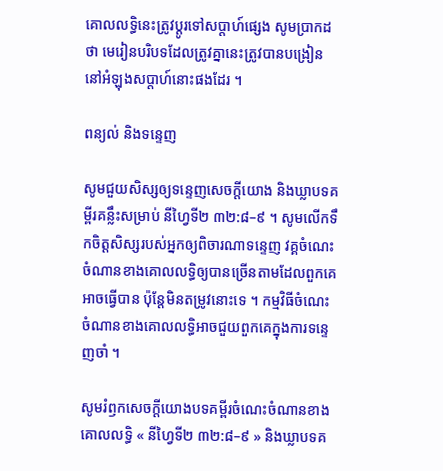គោលលទ្ធិនេះត្រូវប្តូរទៅសប្តាហ៍ផ្សេង សូមប្រាកដថា មេរៀនបរិបទដែលត្រូវគ្នានេះត្រូវបានបង្រៀននៅអំឡុងសប្តាហ៍នោះផងដែរ ។

ពន្យល់ និងទន្ទេញ

សូមជួយសិស្សឲ្យទន្ទេញសេចក្តីយោង និងឃ្លាបទគម្ពីរគន្លឹះសម្រាប់ នីហ្វៃទី២ ៣២:៨–៩ ។ សូមលើកទឹកចិត្តសិស្សរបស់អ្នកឲ្យពិចារណាទន្ទេញ វគ្គចំណេះចំណានខាងគោលលទ្ធិឲ្យបានច្រើនតាមដែលពួកគេអាចធ្វើបាន ប៉ុន្តែមិនតម្រូវនោះទេ ។ កម្មវិធីចំណេះចំណានខាងគោលលទ្ធិអាចជួយពួកគេក្នុងការទន្ទេញចាំ ។

សូមរំឭកសេចក្ដីយោងបទគម្ពីរចំណេះចំណានខាងគោលលទ្ធិ « នីហ្វៃទី២ ៣២:៨–៩ » និងឃ្លាបទគ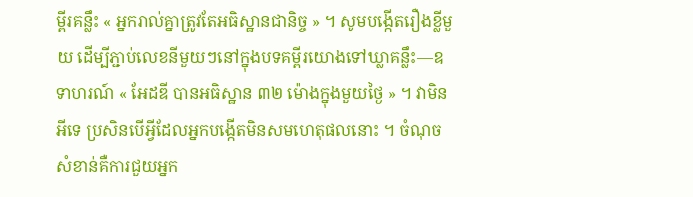ម្ពីរគន្លឹះ « អ្នករាល់គ្នាត្រូវតែអធិស្ឋានជានិច្ច » ។ សូមបង្កើតរឿងខ្លីមួយ ដើម្បីភ្ជាប់លេខនីមួយៗនៅក្នុងបទគម្ពីរយោងទៅឃ្លាគន្លឹះ—ឧទាហរណ៍ « អែដឌី បានអធិស្ឋាន ៣២ ម៉ោងក្នុងមួយថ្ងៃ » ។ វាមិនអីទេ ប្រសិនបើអ្វីដែលអ្នកបង្កើតមិនសមហេតុផលនោះ ។ ចំណុចសំខាន់គឺការជួយអ្នក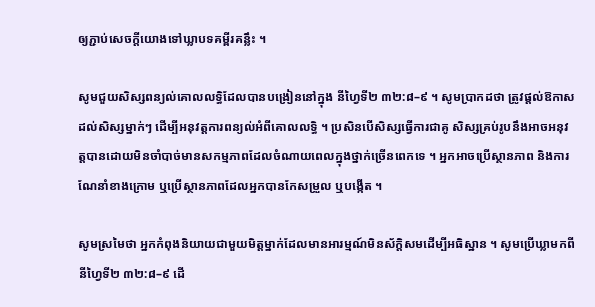ឲ្យភ្ជាប់សេចក្តីយោងទៅឃ្លាបទគម្ពីរគន្លឹះ ។

សូមជួយសិស្សពន្យល់គោលលទ្ធិដែលបានបង្រៀននៅក្នុង នីហ្វៃទី២ ៣២:៨–៩ ។ សូមប្រាកដថា ត្រូវផ្តល់ឱកាសដល់សិស្សម្នាក់ៗ ដើម្បីអនុវត្តការពន្យល់អំពីគោលលទ្ធិ ។ ប្រសិនបើសិស្សធ្វើការជាគូ សិស្សគ្រប់រូបនឹងអាចអនុវត្តបានដោយមិនចាំបាច់មានសកម្មភាពដែលចំណាយពេលក្នុងថ្នាក់ច្រើនពេកទេ ។ អ្នកអាចប្រើស្ថានភាព និងការណែនាំខាងក្រោម ឬប្រើស្ថានភាពដែលអ្នកបានកែសម្រួល ឬបង្កើត ។

សូមស្រមៃថា អ្នកកំពុងនិយាយជាមួយមិត្តម្នាក់ដែលមានអារម្មណ៍មិនស័ក្ដិសមដើម្បីអធិស្ឋាន ។ សូមប្រើឃ្លាមកពី នីហ្វៃទី២ ៣២:៨–៩ ដើ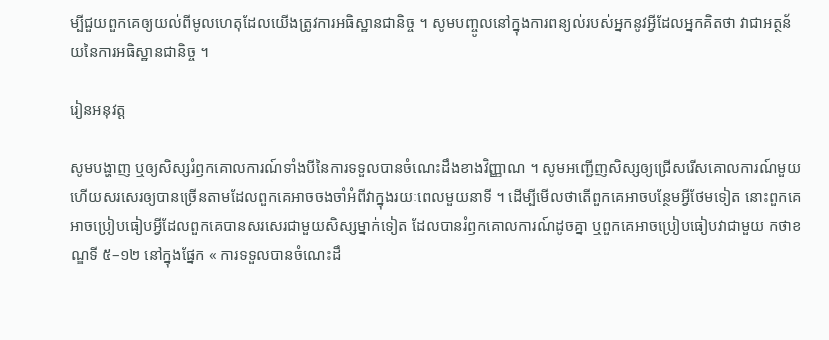ម្បីជួយពួកគេឲ្យយល់ពីមូលហេតុដែលយើងត្រូវការអធិស្ឋានជានិច្ច ។ សូមបញ្ចូលនៅក្នុងការពន្យល់របស់អ្នកនូវអ្វីដែលអ្នកគិតថា វាជាអត្ថន័យនៃការអធិស្ឋានជានិច្ច ។

រៀនអនុវត្ត

សូមបង្ហាញ ឬឲ្យសិស្សរំឭកគោលការណ៍ទាំងបីនៃការទទួលបានចំណេះដឹងខាងវិញ្ញាណ ។ សូមអញ្ជើញសិស្សឲ្យជ្រើសរើសគោលការណ៍មួយ ហើយសរសេរឲ្យបានច្រើនតាមដែលពួកគេអាចចងចាំអំពីវាក្នុងរយៈពេលមួយនាទី ។ ដើម្បីមើលថាតើពួកគេអាចបន្ថែមអ្វីថែមទៀត នោះពួកគេអាចប្រៀបធៀបអ្វីដែលពួកគេបានសរសេរជាមួយសិស្សម្នាក់ទៀត ដែលបានរំឭកគោលការណ៍ដូចគ្នា ឬពួកគេអាចប្រៀបធៀបវាជាមួយ កថាខណ្ឌទី ៥–១២ នៅក្នុងផ្នែក « ការទទួលបានចំណេះដឹ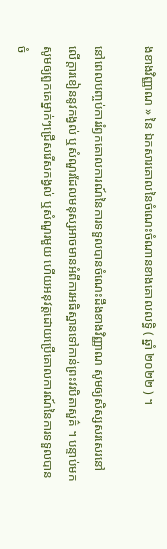ងខាងវិញ្ញាណ » នៃ ឯកសារគោលនៃចំណេះចំណានខាងគោលលទ្ធិ ( ឆ្នាំ ២០២២ ) ។

នៅពេលបញ្ចប់ការរំឭកគោលការណ៍នៃការទទួលបានចំណេះដឹងខាងវិញ្ញាណ សូមឲ្យសិស្សសរសេរនៅលើក្ដារខៀននូវកង្វល់ ឬសំណួរដែលមនុស្សអាចមានអំពីការអធិស្ឋានទៅកាន់ព្រះវរបិតាសួគ៌ ។ បន្ទាប់មក សូមឲ្យពួកគេម្នាក់ៗជ្រើសរើសកង្វល់ ឬសំណួរមួយ ហើយអនុវត្តដោយប្រើគោលការណ៍នៃការទទួលបានចំ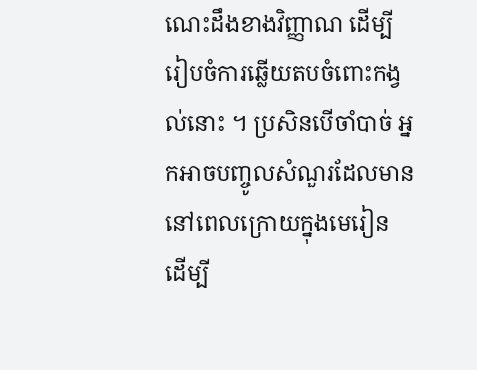ណេះដឹងខាងវិញ្ញាណ ដើម្បីរៀបចំការឆ្លើយតបចំពោះកង្វល់នោះ ។ ប្រសិនបើចាំបាច់ អ្នកអាចបញ្ចូលសំណួរដែលមាននៅពេលក្រោយក្នុងមេរៀន ដើម្បី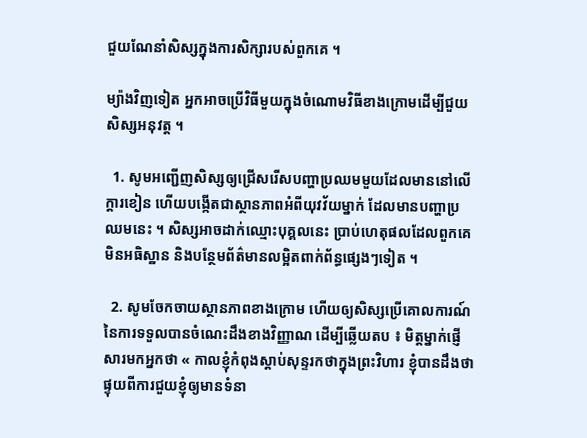ជួយណែនាំសិស្សក្នុងការសិក្សារបស់ពួកគេ ។

ម្យ៉ាងវិញទៀត អ្នកអាចប្រើវិធីមួយក្នុងចំណោមវិធីខាងក្រោមដើម្បីជួយសិស្សអនុវត្ត ។

  1. សូមអញ្ជើញសិស្សឲ្យជ្រើសរើសបញ្ហាប្រឈមមួយដែលមាននៅលើក្ដារខៀន ហើយបង្កើតជាស្ថានភាពអំពីយុវវ័យម្នាក់ ដែលមានបញ្ហាប្រឈមនេះ ។ សិស្សអាចដាក់ឈ្មោះបុគ្គលនេះ ប្រាប់ហេតុផលដែលពួកគេមិនអធិស្ឋាន និងបន្ថែមព័ត៌មានលម្អិតពាក់ព័ន្ធផ្សេងៗទៀត ។

  2. សូមចែកចាយស្ថានភាពខាងក្រោម ហើយឲ្យសិស្សប្រើគោលការណ៍នៃការទទួលបានចំណេះដឹងខាងវិញ្ញាណ ដើម្បីឆ្លើយតប ៖ មិត្តម្នាក់ផ្ញើសារមកអ្នកថា « កាលខ្ញុំកំពុងស្តាប់សុន្ទរកថាក្នុងព្រះវិហារ ខ្ញុំបានដឹងថា ផ្ទុយពីការជួយខ្ញុំឲ្យមានទំនា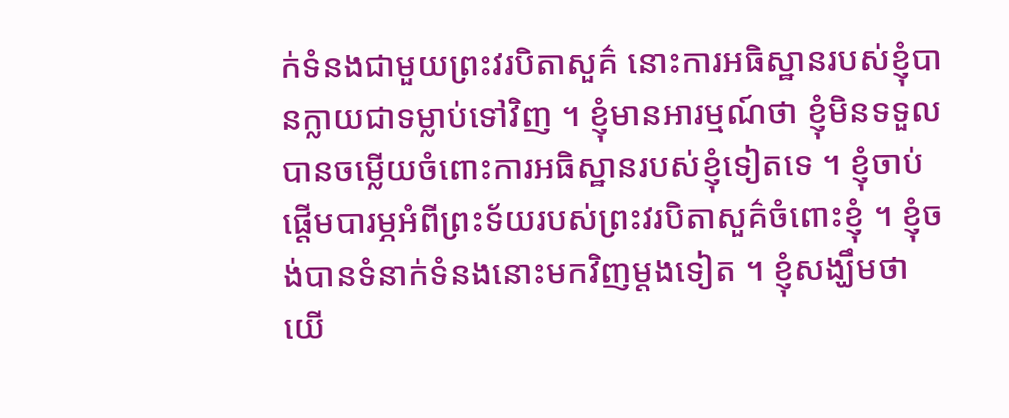ក់ទំនងជាមួយព្រះវរបិតាសួគ៌ នោះការអធិស្ឋានរបស់ខ្ញុំបានក្លាយជាទម្លាប់ទៅវិញ ។ ខ្ញុំមានអារម្មណ៍ថា ខ្ញុំមិនទទួលបានចម្លើយចំពោះការអធិស្ឋានរបស់ខ្ញុំទៀតទេ ។ ខ្ញុំចាប់ផ្ដើមបារម្ភអំពីព្រះទ័យរបស់ព្រះវរបិតាសួគ៌ចំពោះខ្ញុំ ។ ខ្ញុំចង់បានទំនាក់ទំនងនោះមកវិញម្តងទៀត ។ ខ្ញុំសង្ឃឹមថាយើ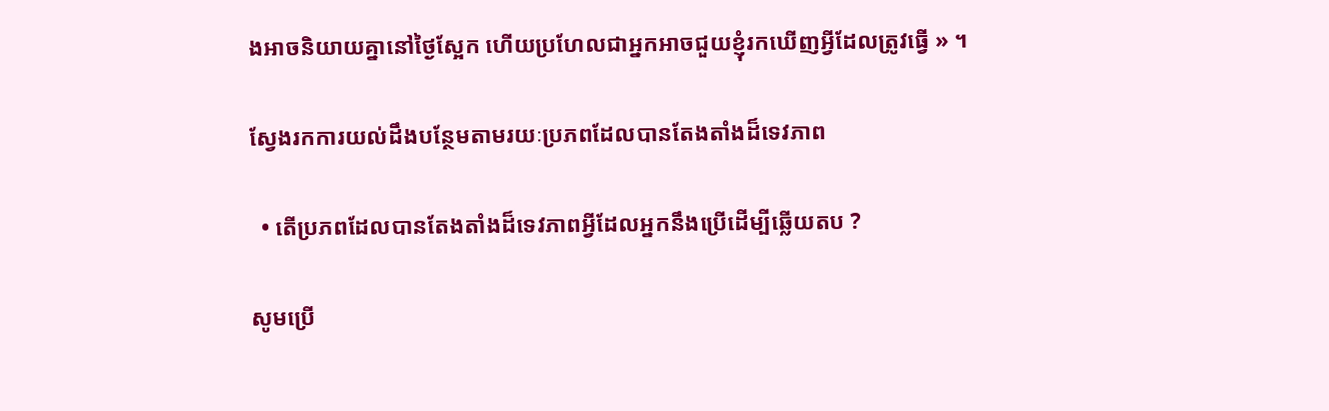ងអាចនិយាយគ្នានៅថ្ងៃស្អែក ហើយប្រហែលជាអ្នកអាចជួយខ្ញុំរកឃើញអ្វីដែលត្រូវធ្វើ » ។

ស្វែងរកការយល់ដឹងបន្ថែមតាមរយៈប្រភពដែលបានតែងតាំងដ៏ទេវភាព

  • តើប្រភពដែលបានតែងតាំងដ៏ទេវភាពអ្វីដែលអ្នកនឹងប្រើដើម្បីឆ្លើយតប ?

សូមប្រើ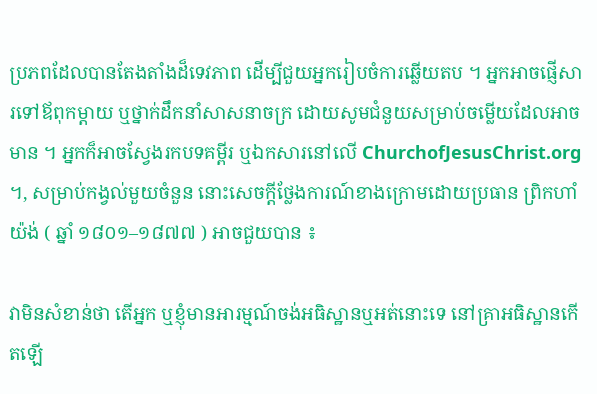ប្រភពដែលបានតែងតាំងដ៏ទេវភាព ដើម្បីជួយអ្នករៀបចំការឆ្លើយតប ។ អ្នកអាចផ្ញើសារទៅឪពុកម្តាយ ឬថ្នាក់ដឹកនាំសាសនាចក្រ ដោយសូមជំនួយសម្រាប់ចម្លើយដែលអាចមាន ។ អ្នកក៏អាចស្វែងរកបទគម្ពីរ ឬឯកសារនៅលើ ChurchofJesusChrist.org ។, សម្រាប់កង្វល់មួយចំនួន នោះសេចក្តីថ្លែងការណ៍ខាងក្រោមដោយប្រធាន ព្រិកហាំ យ៉ង់ ( ឆ្នាំ ១៨០១–១៨៧៧ ) អាចជួយបាន ៖

វាមិនសំខាន់ថា តើអ្នក ឬខ្ញុំមានអារម្មណ៍ចង់អធិស្ឋានឬអត់នោះទេ នៅគ្រាអធិស្ឋានកើតឡើ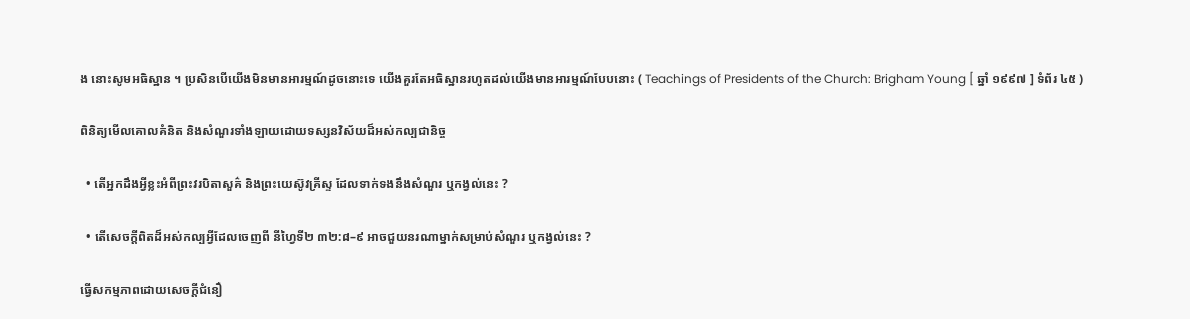ង នោះសូមអធិស្ឋាន ។ ប្រសិនបើយើងមិនមានអារម្មណ៍ដូចនោះទេ យើងគួរតែអធិស្ឋានរហូតដល់យើងមានអារម្មណ៍បែបនោះ ( Teachings of Presidents of the Church: Brigham Young [ ឆ្នាំ ១៩៩៧ ] ទំព័រ ៤៥ )

ពិនិត្យមើលគោលគំនិត និងសំណួរទាំងឡាយដោយទស្សនវិស័យដ៏អស់កល្បជានិច្ច

  • តើអ្នកដឹងអ្វីខ្លះអំពីព្រះវរបិតាសួគ៌ និងព្រះយេស៊ូវគ្រីស្ទ ដែលទាក់ទងនឹងសំណួរ ឬកង្វល់នេះ ?

  • តើសេចក្តីពិតដ៏អស់កល្បអ្វីដែលចេញពី នីហ្វៃទី២ ៣២:៨–៩ អាចជួយនរណាម្នាក់សម្រាប់សំណួរ ឬកង្វល់នេះ ?

ធ្វើសកម្មភាពដោយសេចក្ដីជំនឿ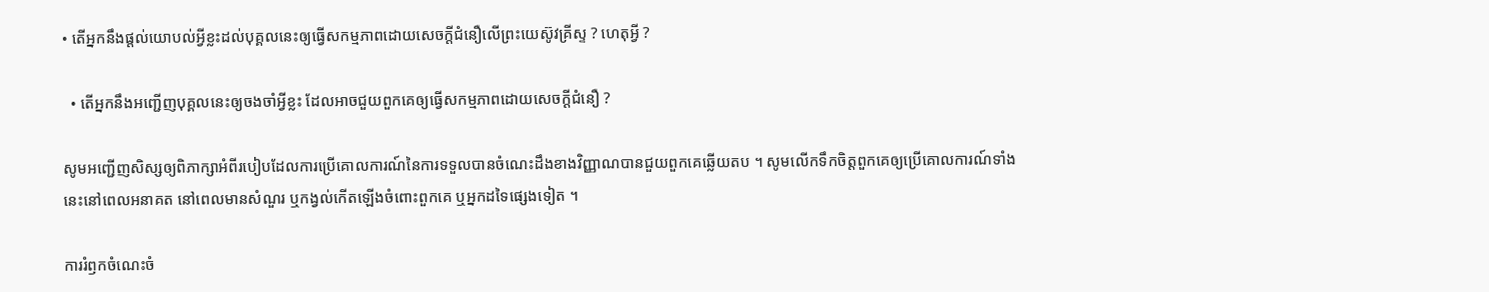• តើអ្នកនឹងផ្តល់យោបល់អ្វីខ្លះដល់បុគ្គលនេះឲ្យធ្វើសកម្មភាពដោយសេចក្តីជំនឿលើព្រះយេស៊ូវគ្រីស្ទ ? ហេតុអ្វី ?

  • តើអ្នកនឹងអញ្ជើញបុគ្គលនេះឲ្យចងចាំអ្វីខ្លះ ដែលអាចជួយពួកគេឲ្យធ្វើសកម្មភាពដោយសេចក្ដីជំនឿ ?

សូមអញ្ជើញសិស្សឲ្យពិភាក្សាអំពីរបៀបដែលការប្រើគោលការណ៍នៃការទទួលបានចំណេះដឹងខាងវិញ្ញាណបានជួយពួកគេឆ្លើយតប ។ សូមលើកទឹកចិត្តពួកគេឲ្យប្រើគោលការណ៍ទាំងនេះនៅពេលអនាគត នៅពេលមានសំណួរ ឬកង្វល់កើតឡើងចំពោះពួកគេ ឬអ្នកដទៃផ្សេងទៀត ។

ការរំឭកចំណេះចំ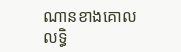ណានខាងគោលលទ្ធិ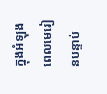ក្នុងអំឡុងពេលមេរៀនបន្ទាប់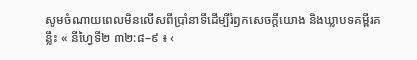សូមចំណាយពេលមិនលើសពីប្រាំនាទីដើម្បីរំឭកសេចក្តីយោង និងឃ្លាបទគម្ពីរគន្លឹះ « នីហ្វៃទី២ ៣២:៨–៩ ៖ ‹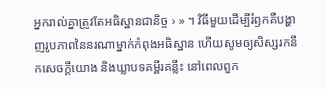អ្នករាល់គ្នាត្រូវតែអធិស្ឋានជានិច្ច › » ។ វិធីមួយដើម្បីរំឭកគឺបង្ហាញរូបភាពនៃនរណាម្នាក់កំពុងអធិស្ឋាន ហើយសូមឲ្យសិស្សរកនឹកសេចក្ដីយោង និងឃ្លាបទគម្ពីរគន្លឹះ នៅពេលពួក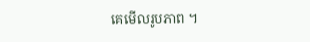គេមើលរូបភាព ។